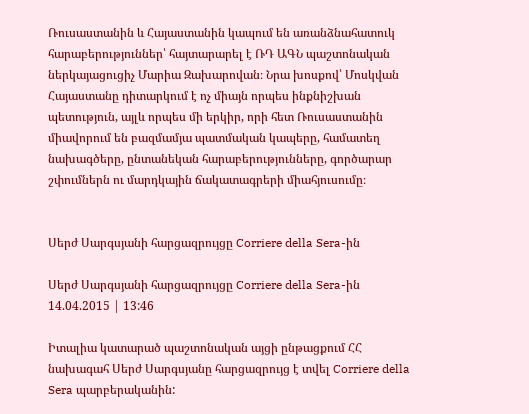Ռուսաստանին և Հայաստանին կապում են առանձնահատուկ հարաբերություններ՝ հայտարարել է ՌԴ ԱԳՆ պաշտոնական ներկայացուցիչ Մարիա Զախարովան։ Նրա խոսքով՝ Մոսկվան Հայաստանը դիտարկում է ոչ միայն որպես ինքնիշխան պետություն, այլև որպես մի երկիր, որի հետ Ռուսաստանին միավորում են բազմամյա պատմական կապերը, համատեղ նախագծերը, ընտանեկան հարաբերությունները, գործարար շփումներն ու մարդկային ճակատագրերի միահյուսումը։


Սերժ Սարգսյանի հարցազրույցը Corriere della Sera-ին

Սերժ Սարգսյանի հարցազրույցը Corriere della Sera-ին
14.04.2015 | 13:46

Իտալիա կատարած պաշտոնական այցի ընթացքում ՀՀ նախագահ Սերժ Սարգսյանը հարցազրույց է տվել Corriere della Sera պարբերականին: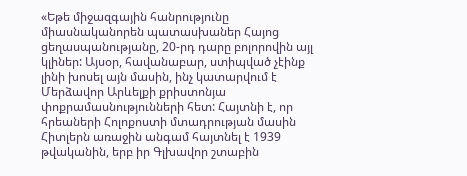«Եթե միջազգային հանրությունը միասնականորեն պատասխաներ Հայոց ցեղասպանությանը, 20-րդ դարը բոլորովին այլ կլիներ: Այսօր, հավանաբար, ստիպված չէինք լինի խոսել այն մասին, ինչ կատարվում է Մերձավոր Արևելքի քրիստոնյա փոքրամասնությունների հետ: Հայտնի է, որ հրեաների Հոլոքոստի մտադրության մասին Հիտլերն առաջին անգամ հայտնել է 1939 թվականին, երբ իր Գլխավոր շտաբին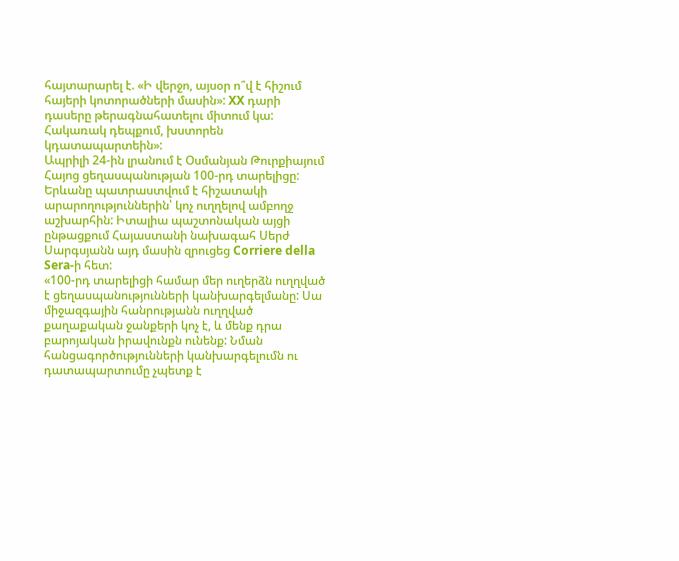հայտարարել է. «Ի վերջո, այսօր ո՞վ է հիշում հայերի կոտորածների մասին»: XX դարի դասերը թերագնահատելու միտում կա: Հակառակ դեպքում, խստորեն կդատապարտեին»:
Ապրիլի 24-ին լրանում է Օսմանյան Թուրքիայում Հայոց ցեղասպանության 100-րդ տարելիցը: Երևանը պատրաստվում է հիշատակի արարողություններին՝ կոչ ուղղելով ամբողջ աշխարհին: Իտալիա պաշտոնական այցի ընթացքում Հայաստանի նախագահ Սերժ Սարգսյանն այդ մասին զրուցեց Corriere della Sera-ի հետ:
«100-րդ տարելիցի համար մեր ուղերձն ուղղված է ցեղասպանությունների կանխարգելմանը: Սա միջազգային հանրությանն ուղղված քաղաքական ջանքերի կոչ է, և մենք դրա բարոյական իրավունքն ունենք: Նման հանցագործությունների կանխարգելումն ու դատապարտումը չպետք է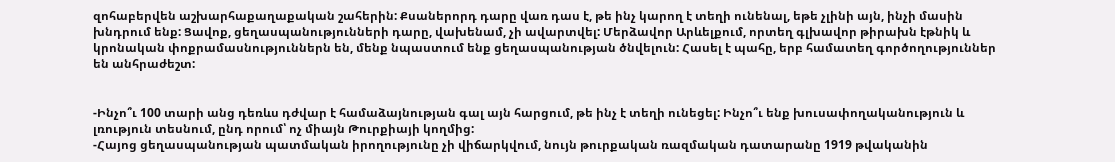զոհաբերվեն աշխարհաքաղաքական շահերին: Քսաներորդ դարը վառ դաս է, թե ինչ կարող է տեղի ունենալ, եթե չլինի այն, ինչի մասին խնդրում ենք: Ցավոք, ցեղասպանությունների դարը, վախենամ, չի ավարտվել: Մերձավոր Արևելքում, որտեղ գլխավոր թիրախն էթնիկ և կրոնական փոքրամասնություններն են, մենք նպաստում ենք ցեղասպանության ծնվելուն: Հասել է պահը, երբ համատեղ գործողություններ են անհրաժեշտ:


-Ինչո՞ւ 100 տարի անց դեռևս դժվար է համաձայնության գալ այն հարցում, թե ինչ է տեղի ունեցել: Ինչո՞ւ ենք խուսափողականություն և լռություն տեսնում, ընդ որում՝ ոչ միայն Թուրքիայի կողմից:
-Հայոց ցեղասպանության պատմական իրողությունը չի վիճարկվում, նույն թուրքական ռազմական դատարանը 1919 թվականին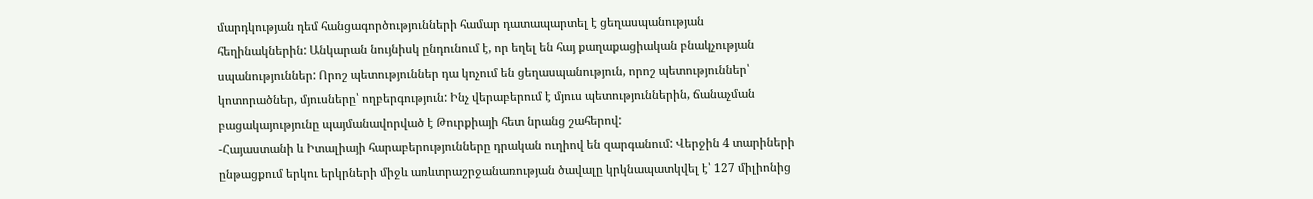մարդկության դեմ հանցագործությունների համար դատապարտել է ցեղասպանության հեղինակներին: Անկարան նույնիսկ ընդունում է, որ եղել են հայ քաղաքացիական բնակչության սպանություններ: Որոշ պետություններ դա կոչում են ցեղասպանություն, որոշ պետություններ՝ կոտորածներ, մյուսները՝ ողբերգություն: Ինչ վերաբերում է մյուս պետություններին, ճանաչման բացակայությունը պայմանավորված է Թուրքիայի հետ նրանց շահերով:
-Հայաստանի և Իտալիայի հարաբերությունները դրական ուղիով են զարգանում: Վերջին 4 տարիների ընթացքում երկու երկրների միջև առևտրաշրջանառության ծավալը կրկնապատկվել է՝ 127 միլիոնից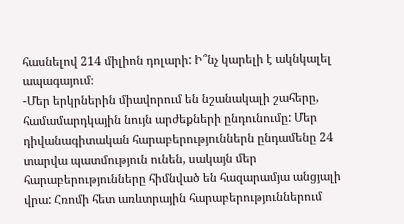հասնելով 214 միլիոն դոլարի: Ի՞նչ կարելի է ակնկալել ապագայում։
-Մեր երկրներին միավորում են նշանակալի շահերը, համամարդկային նույն արժեքների ընդունումը: Մեր դիվանագիտական հարաբերություններն ընդամենը 24 տարվա պատմություն ունեն, սակայն մեր հարաբերությունները հիմնված են հազարամյա անցյալի վրա: Հռոմի հետ առևտրային հարաբերություններում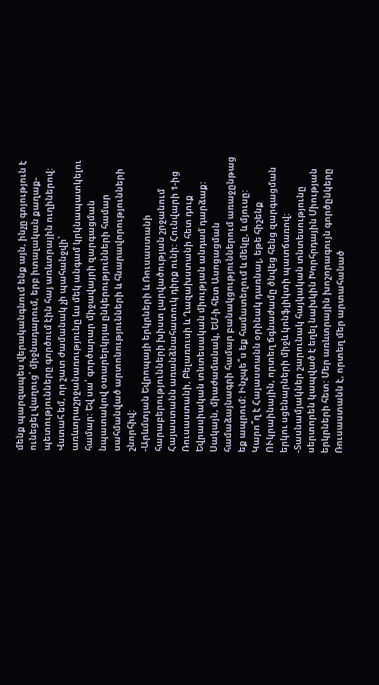մենք պարզապես վերականգնում ենք այն, ինչը գոյություն է ունեցել վաղուց՝ միջնադարում, երբ իտալական քաղաք-պետությունները գործում էին հայ առևտրային ուղիներով: Վստահ եմ, որ շատ ժամանակ չի պահանջվի՝ առևտրաշրջանառությունը ևս մեկ անգամ կրկնապատկելու համար: Եվ սա՝ գործարար միջավայրի զարգացման նպատակով օտարերկրյա ընկերությունների համար սահմանված արտոնությունների և հնարավորությունների շնորհիվ:
-Արևմտյան Եվրոպայի երկրների և Ռուսաստանի հարաբերությունների խիստ լարվածության շրջանում Հայաստանն առանձնահատուկ դիրք ունի: Հունվարի 1-ից Ռուսաստանի, Բելառուսի և Ղազախստանի հետ դուք Եվրասիական տնտեսական միության անդամ դարձաք: Սակայն, միաժամանակ, ԵՄ-ի հետ Ասոցացման համաձայնագրի համար բանակցություններում առաջընթաց եք ապրում: Ինչպե՞ս եք համատեղում և մեկը, և մյուսը: Կարո՞ղ է Հայաստանն օրինակ դառնալ, եթե հիշենք ՈՒկրաինային, որտեղ ճգնաժամը ծնվեց հենց զարգացման երկու սցենարների միջև կոնֆլիկտի պատճառով:
-Տասնամյակներ շարունակ հայկական տնտեսությունը սերտորեն կապված է եղել նախկին Խորհրդային Միության երկրների հետ: Մեր առևտրային խոշորագույն գործընկերը Ռուսաստանն է, որտեղ մեր արտահանած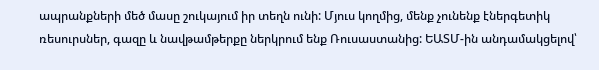ապրանքների մեծ մասը շուկայում իր տեղն ունի: Մյուս կողմից, մենք չունենք էներգետիկ ռեսուրսներ, գազը և նավթամթերքը ներկրում ենք Ռուսաստանից: ԵԱՏՄ-ին անդամակցելով՝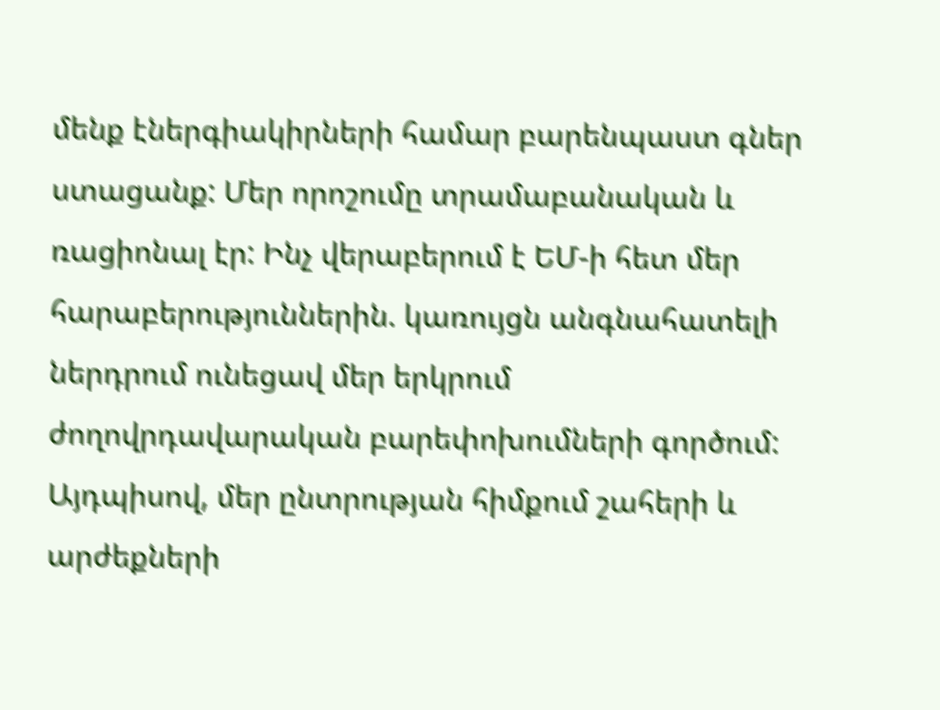մենք էներգիակիրների համար բարենպաստ գներ ստացանք: Մեր որոշումը տրամաբանական և ռացիոնալ էր: Ինչ վերաբերում է ԵՄ-ի հետ մեր հարաբերություններին. կառույցն անգնահատելի ներդրում ունեցավ մեր երկրում ժողովրդավարական բարեփոխումների գործում: Այդպիսով, մեր ընտրության հիմքում շահերի և արժեքների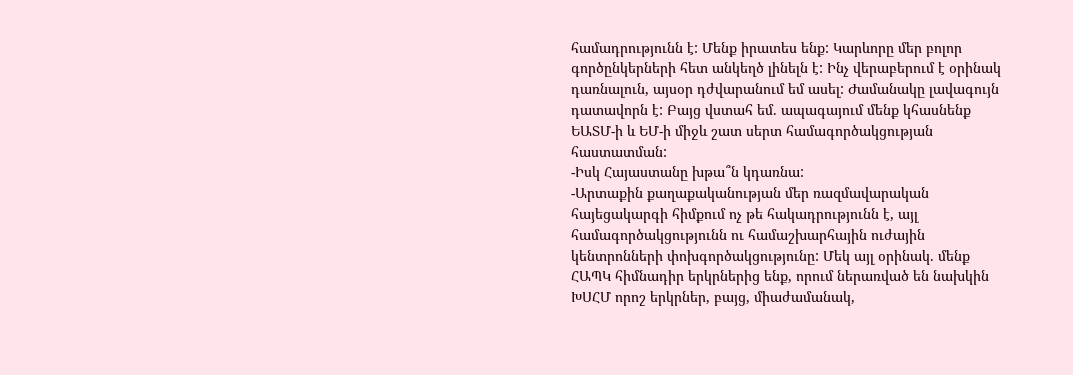համադրությունն է: Մենք իրատես ենք: Կարևորը մեր բոլոր գործընկերների հետ անկեղծ լինելն է: Ինչ վերաբերում է օրինակ դառնալուն, այսօր դժվարանում եմ ասել: Ժամանակը լավագույն դատավորն է: Բայց վստահ եմ. ապագայում մենք կհասնենք ԵԱՏՄ-ի և ԵՄ-ի միջև շատ սերտ համագործակցության հաստատման:
-Իսկ Հայաստանը խթա՞ն կդառնա:
-Արտաքին քաղաքականության մեր ռազմավարական հայեցակարգի հիմքում ոչ թե հակադրությունն է, այլ համագործակցությունն ու համաշխարհային ուժային կենտրոնների փոխգործակցությունը: Մեկ այլ օրինակ. մենք ՀԱՊԿ հիմնադիր երկրներից ենք, որում ներառված են նախկին ԽՍՀՄ որոշ երկրներ, բայց, միաժամանակ,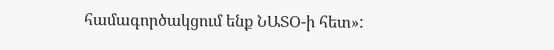համագործակցում ենք ՆԱՏՕ-ի հետ»: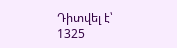Դիտվել է՝ 1325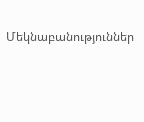Մեկնաբանություններ